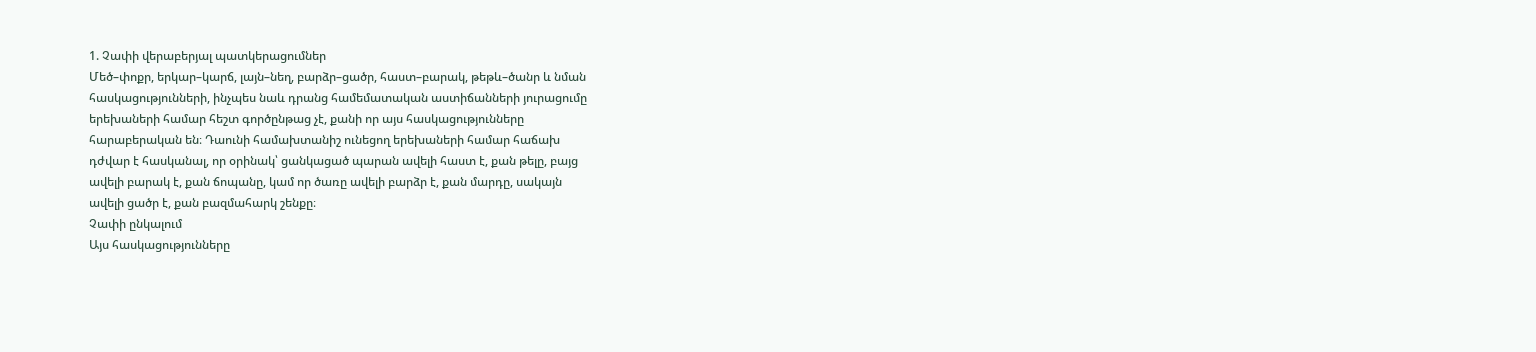1. Չափի վերաբերյալ պատկերացումներ
Մեծ–փոքր, երկար–կարճ, լայն–նեղ, բարձր–ցածր, հաստ–բարակ, թեթև–ծանր և նման
հասկացությունների, ինչպես նաև դրանց համեմատական աստիճանների յուրացումը
երեխաների համար հեշտ գործընթաց չէ, քանի որ այս հասկացությունները
հարաբերական են։ Դաունի համախտանիշ ունեցող երեխաների համար հաճախ
դժվար է հասկանալ, որ օրինակ՝ ցանկացած պարան ավելի հաստ է, քան թելը, բայց
ավելի բարակ է, քան ճոպանը, կամ որ ծառը ավելի բարձր է, քան մարդը, սակայն
ավելի ցածր է, քան բազմահարկ շենքը։
Չափի ընկալում
Այս հասկացությունները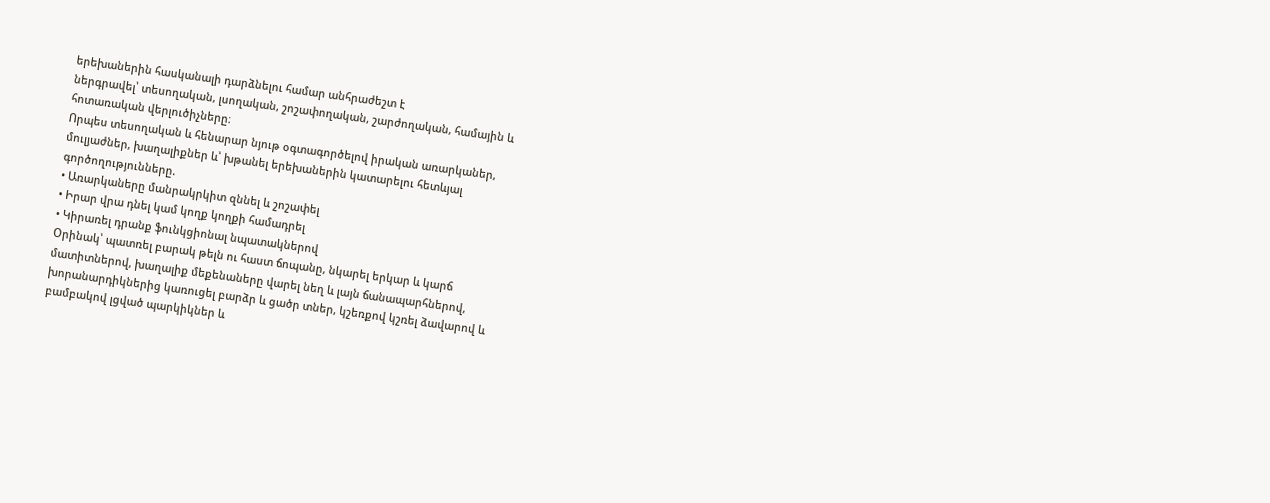երեխաներին հասկանալի դարձնելու համար անհրաժեշտ է
ներգրավել՝ տեսողական, լսողական, շոշափողական, շարժողական, համային և
հոտառական վերլուծիչները։
Որպես տեսողական և հենարար նյութ օգտագործելով իրական առարկաներ,
մուլյաժներ, խաղալիքներ և՝ խթանել երեխաներին կատարելու հետևյալ
գործողությունները.
• Առարկաները մանրակրկիտ զննել և շոշափել
• Իրար վրա դնել կամ կողք կողքի համադրել
• Կիրառել դրանք ֆունկցիոնալ նպատակներով
Օրինակ՝ պատռել բարակ թելն ու հաստ ճոպանը, նկարել երկար և կարճ
մատիտներով, խաղալիք մեքենաները վարել նեղ և լայն ճանապարհներով,
խորանարդիկներից կառուցել բարձր և ցածր տներ, կշեռքով կշռել ձավարով և
բամբակով լցված պարկիկներ և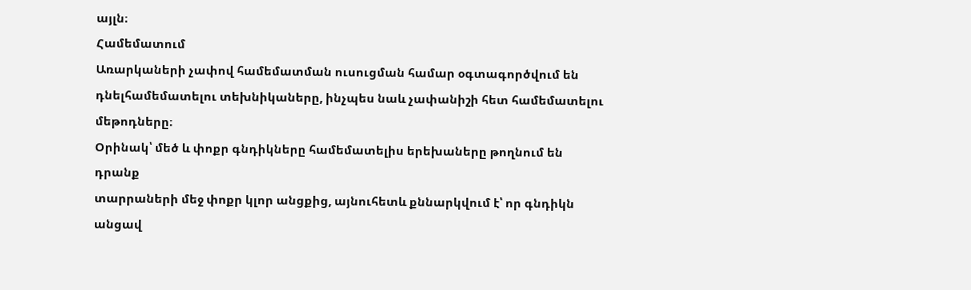այլն։
Համեմատում
Առարկաների չափով համեմատման ուսուցման համար օգտագործվում են դնելհամեմատելու տեխնիկաները, ինչպես նաև չափանիշի հետ համեմատելու մեթոդները։
Օրինակ՝ մեծ և փոքր գնդիկները համեմատելիս երեխաները թողնում են դրանք
տարրաների մեջ փոքր կլոր անցքից, այնուհետև քննարկվում է՝ որ գնդիկն անցավ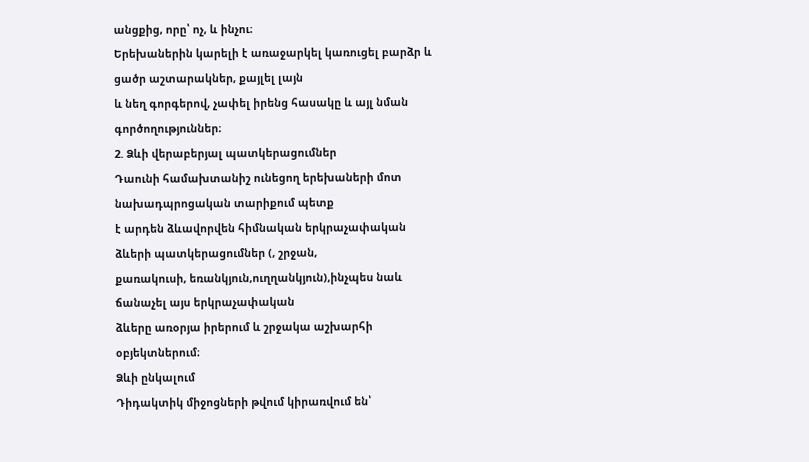անցքից, որը՝ ոչ, և ինչու։
Երեխաներին կարելի է առաջարկել կառուցել բարձր և ցածր աշտարակներ, քայլել լայն
և նեղ գորգերով, չափել իրենց հասակը և այլ նման գործողություններ։
2. Ձևի վերաբերյալ պատկերացումներ
Դաունի համախտանիշ ունեցող երեխաների մոտ նախադպրոցական տարիքում պետք
է արդեն ձևավորվեն հիմնական երկրաչափական ձևերի պատկերացումներ (, շրջան,
քառակուսի, եռանկյուն,ուղղանկյուն),ինչպես նաև ճանաչել այս երկրաչափական
ձևերը առօրյա իրերում և շրջակա աշխարհի օբյեկտներում։
Ձևի ընկալում
Դիդակտիկ միջոցների թվում կիրառվում են՝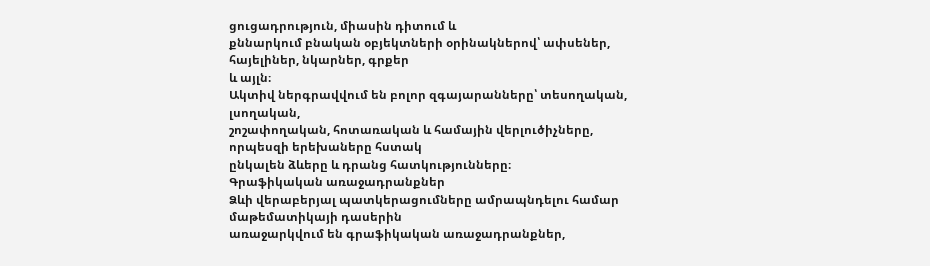ցուցադրություն, միասին դիտում և
քննարկում բնական օբյեկտների օրինակներով՝ ափսեներ, հայելիներ, նկարներ, գրքեր
և այլն։
Ակտիվ ներգրավվում են բոլոր զգայարանները՝ տեսողական, լսողական,
շոշափողական, հոտառական և համային վերլուծիչները, որպեսզի երեխաները հստակ
ընկալեն ձևերը և դրանց հատկությունները։
Գրաֆիկական առաջադրանքներ
Ձևի վերաբերյալ պատկերացումները ամրապնդելու համար մաթեմատիկայի դասերին
առաջարկվում են գրաֆիկական առաջադրանքներ,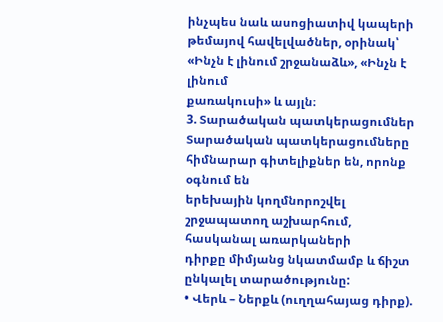ինչպես նաև ասոցիատիվ կապերի
թեմայով հավելվածներ, օրինակ՝ «Ինչն է լինում շրջանաձև», «Ինչն է լինում
քառակուսի» և այլն։
3. Տարածական պատկերացումներ
Տարածական պատկերացումները հիմնարար գիտելիքներ են, որոնք օգնում են
երեխային կողմնորոշվել շրջապատող աշխարհում, հասկանալ առարկաների
դիրքը միմյանց նկատմամբ և ճիշտ ընկալել տարածությունը:
• Վերև – Ներքև (ուղղահայաց դիրք).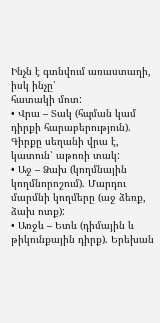Ինչն է գտնվում առաստաղի, իսկ ինչը՝
հատակի մոտ:
• Վրա – Տակ (հպման կամ դիրքի հարաբերություն). Գիրքը սեղանի վրա է,
կատուն՝ աթոռի տակ:
• Աջ – Ձախ (կողմնային կողմնորոշում). Մարդու մարմնի կողմերը (աջ ձեռք,
ձախ ոտք):
• Առջև – Ետև (դիմային և թիկունքային դիրք). Երեխան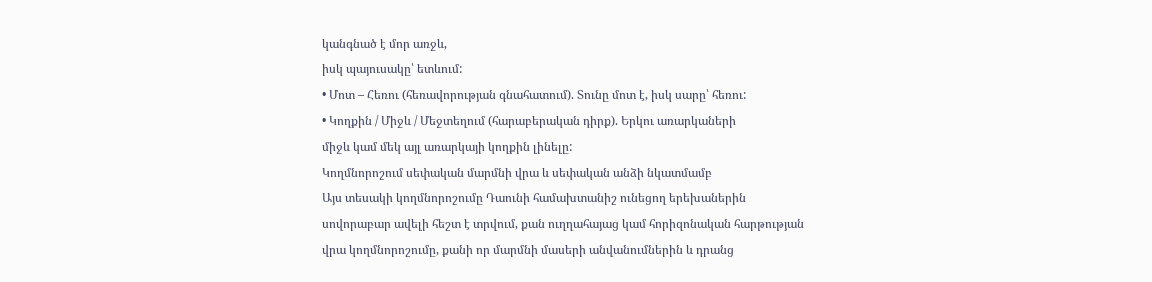կանգնած է մոր առջև,
իսկ պայուսակը՝ ետևում:
• Մոտ – Հեռու (հեռավորության գնահատում). Տունը մոտ է, իսկ սարը՝ հեռու:
• Կողքին / Միջև / Մեջտեղում (հարաբերական դիրք). Երկու առարկաների
միջև կամ մեկ այլ առարկայի կողքին լինելը:
Կողմնորոշում սեփական մարմնի վրա և սեփական անձի նկատմամբ
Այս տեսակի կողմնորոշումը Դաունի համախտանիշ ունեցող երեխաներին
սովորաբար ավելի հեշտ է տրվում, քան ուղղահայաց կամ հորիզոնական հարթության
վրա կողմնորոշումը, քանի որ մարմնի մասերի անվանումներին և դրանց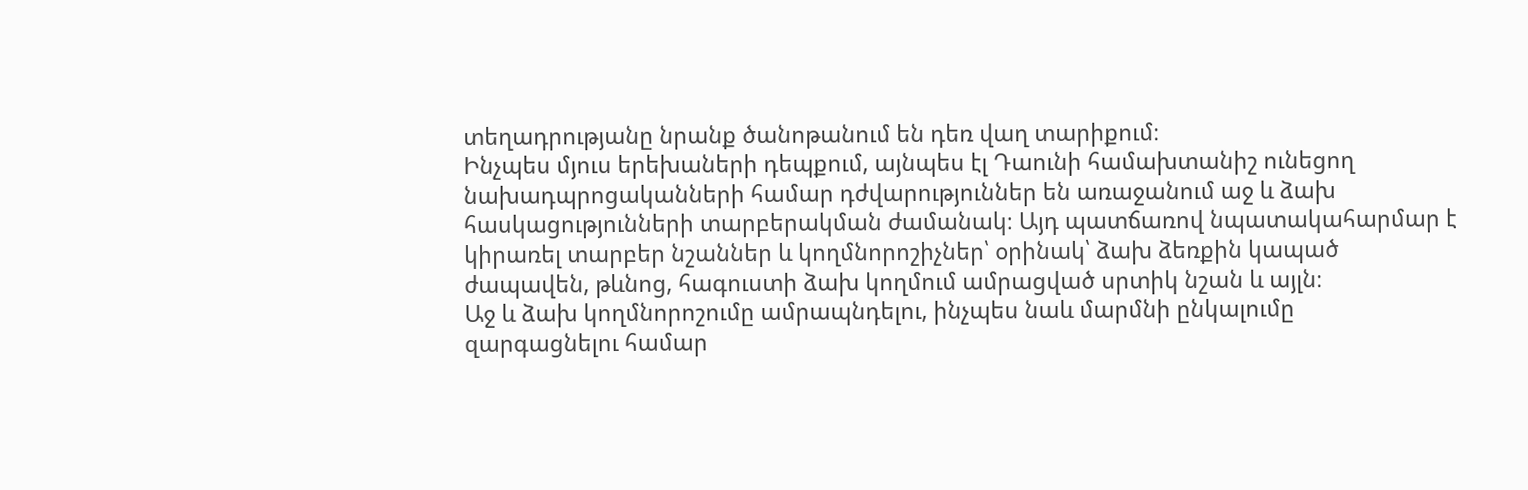տեղադրությանը նրանք ծանոթանում են դեռ վաղ տարիքում։
Ինչպես մյուս երեխաների դեպքում, այնպես էլ Դաունի համախտանիշ ունեցող
նախադպրոցականների համար դժվարություններ են առաջանում աջ և ձախ
հասկացությունների տարբերակման ժամանակ։ Այդ պատճառով նպատակահարմար է
կիրառել տարբեր նշաններ և կողմնորոշիչներ՝ օրինակ՝ ձախ ձեռքին կապած
ժապավեն, թևնոց, հագուստի ձախ կողմում ամրացված սրտիկ նշան և այլն։
Աջ և ձախ կողմնորոշումը ամրապնդելու, ինչպես նաև մարմնի ընկալումը
զարգացնելու համար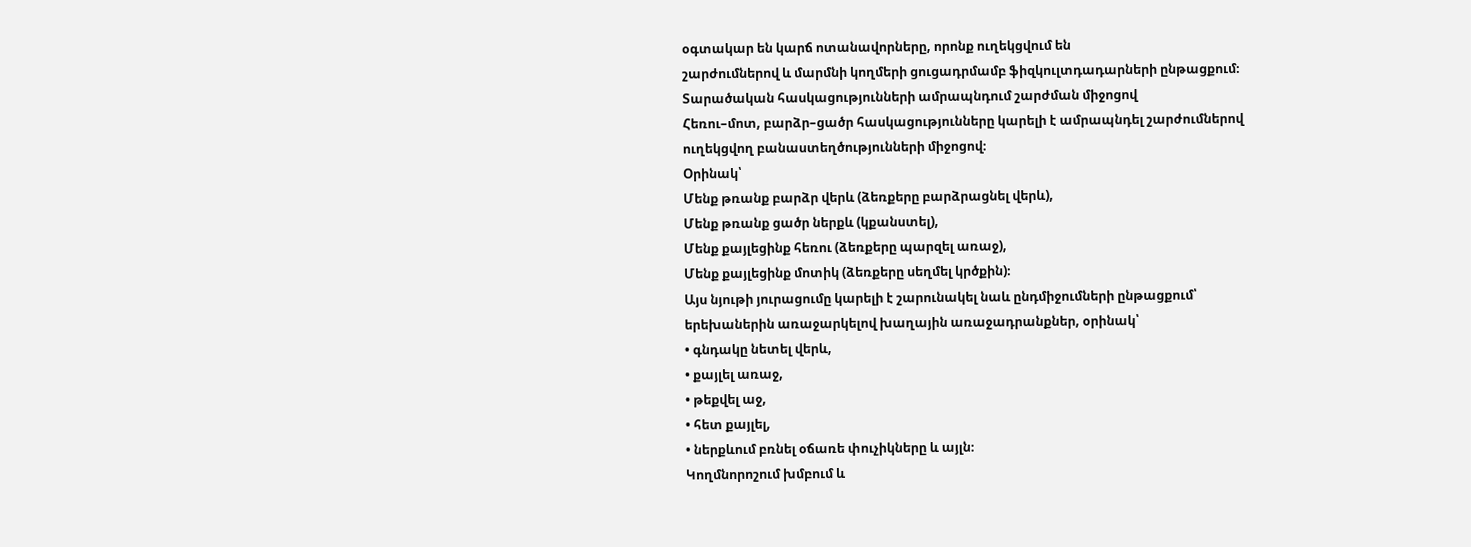օգտակար են կարճ ոտանավորները, որոնք ուղեկցվում են
շարժումներով և մարմնի կողմերի ցուցադրմամբ ֆիզկուլտդադարների ընթացքում։
Տարածական հասկացությունների ամրապնդում շարժման միջոցով
Հեռու–մոտ, բարձր–ցածր հասկացությունները կարելի է ամրապնդել շարժումներով
ուղեկցվող բանաստեղծությունների միջոցով։
Օրինակ՝
Մենք թռանք բարձր վերև (ձեռքերը բարձրացնել վերև),
Մենք թռանք ցածր ներքև (կքանստել),
Մենք քայլեցինք հեռու (ձեռքերը պարզել առաջ),
Մենք քայլեցինք մոտիկ (ձեռքերը սեղմել կրծքին)։
Այս նյութի յուրացումը կարելի է շարունակել նաև ընդմիջումների ընթացքում՝
երեխաներին առաջարկելով խաղային առաջադրանքներ, օրինակ՝
• գնդակը նետել վերև,
• քայլել առաջ,
• թեքվել աջ,
• հետ քայլել,
• ներքևում բռնել օճառե փուչիկները և այլն։
Կողմնորոշում խմբում և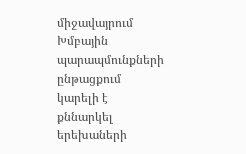միջավայրում
Խմբային պարապմունքների ընթացքում կարելի է քննարկել երեխաների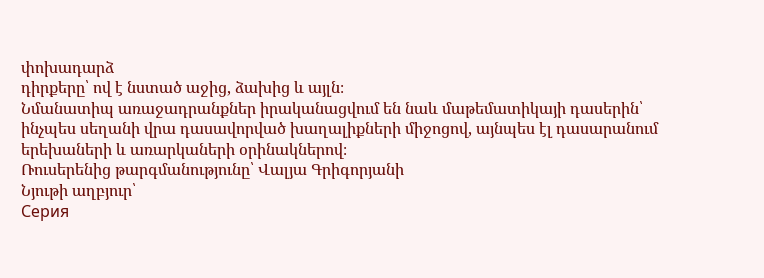փոխադարձ
դիրքերը՝ ով է նստած աջից, ձախից և այլն։
Նմանատիպ առաջադրանքներ իրականացվում են նաև մաթեմատիկայի դասերին՝
ինչպես սեղանի վրա դասավորված խաղալիքների միջոցով, այնպես էլ դասարանում
երեխաների և առարկաների օրինակներով։
Ռուսերենից թարգմանությունը՝ Վալյա Գրիգորյանի
Նյութի աղբյուր՝
Серия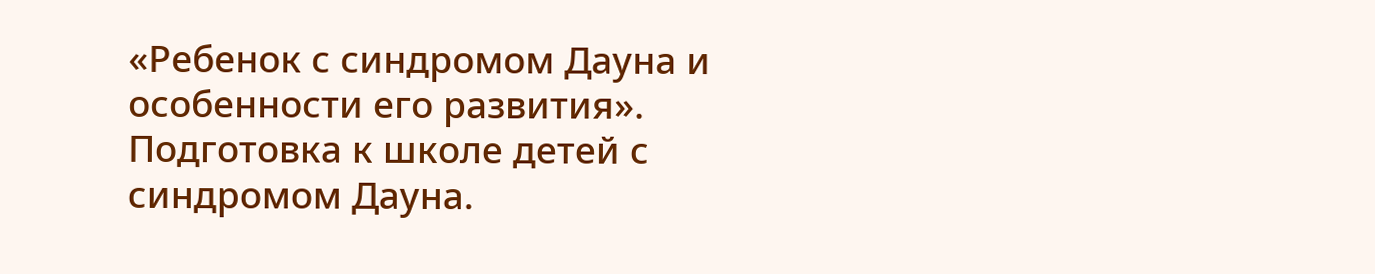«Ребенок с синдромом Дауна и особенности его развития».
Подготовка к школе детей с синдромом Дауна.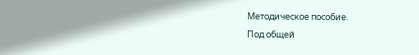Методическое пособие.
Под общей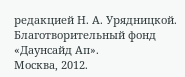редакцией Н. А. Урядницкой.
Благотворительный фонд «Даунсайд Ап».
Москва, 2012.